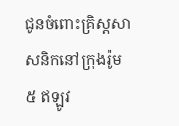ជូនចំពោះគ្រិស្តសាសនិកនៅក្រុងរ៉ូម
៥ ឥឡូវ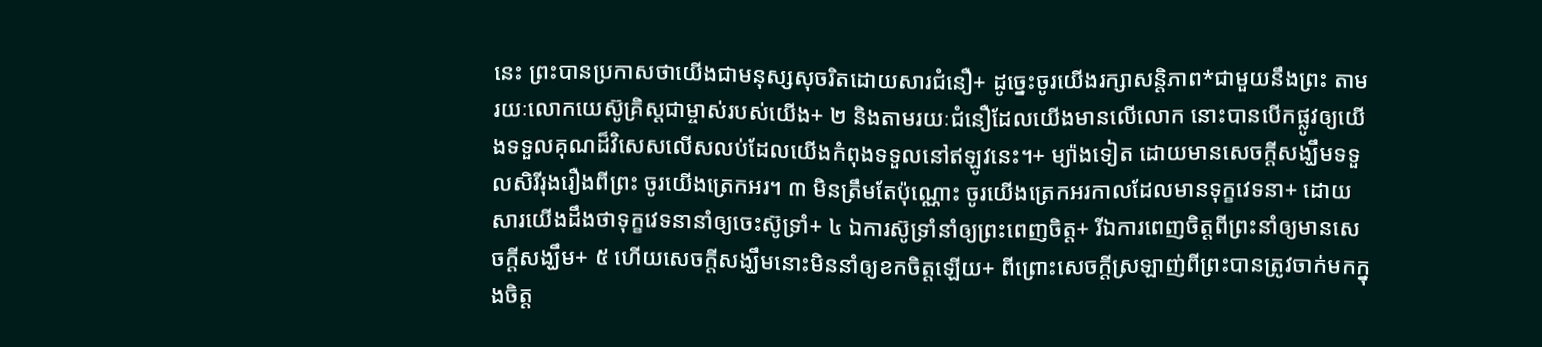នេះ ព្រះបានប្រកាសថាយើងជាមនុស្សសុចរិតដោយសារជំនឿ+ ដូច្នេះចូរយើងរក្សាសន្តិភាព*ជាមួយនឹងព្រះ តាមរយៈលោកយេស៊ូគ្រិស្តជាម្ចាស់របស់យើង+ ២ និងតាមរយៈជំនឿដែលយើងមានលើលោក នោះបានបើកផ្លូវឲ្យយើងទទួលគុណដ៏វិសេសលើសលប់ដែលយើងកំពុងទទួលនៅឥឡូវនេះ។+ ម្យ៉ាងទៀត ដោយមានសេចក្ដីសង្ឃឹមទទួលសិរីរុងរឿងពីព្រះ ចូរយើងត្រេកអរ។ ៣ មិនត្រឹមតែប៉ុណ្ណោះ ចូរយើងត្រេកអរកាលដែលមានទុក្ខវេទនា+ ដោយសារយើងដឹងថាទុក្ខវេទនានាំឲ្យចេះស៊ូទ្រាំ+ ៤ ឯការស៊ូទ្រាំនាំឲ្យព្រះពេញចិត្ត+ រីឯការពេញចិត្តពីព្រះនាំឲ្យមានសេចក្ដីសង្ឃឹម+ ៥ ហើយសេចក្ដីសង្ឃឹមនោះមិននាំឲ្យខកចិត្តឡើយ+ ពីព្រោះសេចក្ដីស្រឡាញ់ពីព្រះបានត្រូវចាក់មកក្នុងចិត្ត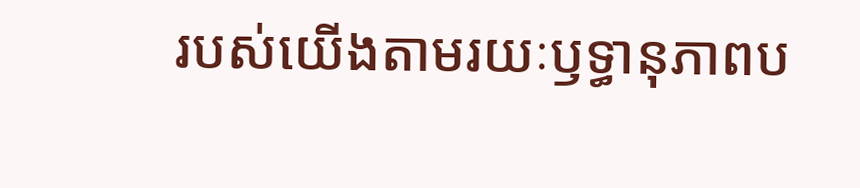របស់យើងតាមរយៈឫទ្ធានុភាពប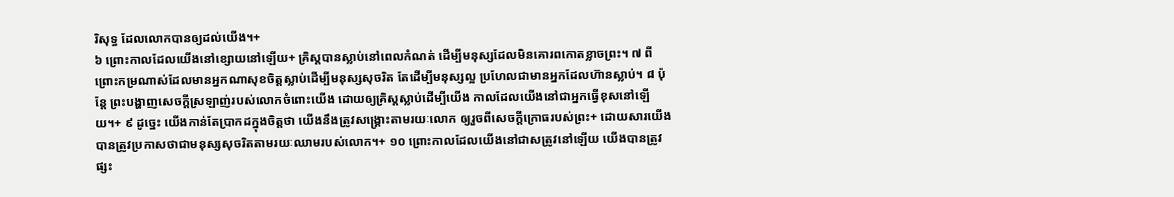រិសុទ្ធ ដែលលោកបានឲ្យដល់យើង។+
៦ ព្រោះកាលដែលយើងនៅខ្សោយនៅឡើយ+ គ្រិស្តបានស្លាប់នៅពេលកំណត់ ដើម្បីមនុស្សដែលមិនគោរពកោតខ្លាចព្រះ។ ៧ ពីព្រោះកម្រណាស់ដែលមានអ្នកណាសុខចិត្តស្លាប់ដើម្បីមនុស្សសុចរិត តែដើម្បីមនុស្សល្អ ប្រហែលជាមានអ្នកដែលហ៊ានស្លាប់។ ៨ ប៉ុន្តែ ព្រះបង្ហាញសេចក្ដីស្រឡាញ់របស់លោកចំពោះយើង ដោយឲ្យគ្រិស្តស្លាប់ដើម្បីយើង កាលដែលយើងនៅជាអ្នកធ្វើខុសនៅឡើយ។+ ៩ ដូច្នេះ យើងកាន់តែប្រាកដក្នុងចិត្តថា យើងនឹងត្រូវសង្គ្រោះតាមរយៈលោក ឲ្យរួចពីសេចក្ដីក្រោធរបស់ព្រះ+ ដោយសារយើងបានត្រូវប្រកាសថាជាមនុស្សសុចរិតតាមរយៈឈាមរបស់លោក។+ ១០ ព្រោះកាលដែលយើងនៅជាសត្រូវនៅឡើយ យើងបានត្រូវផ្សះ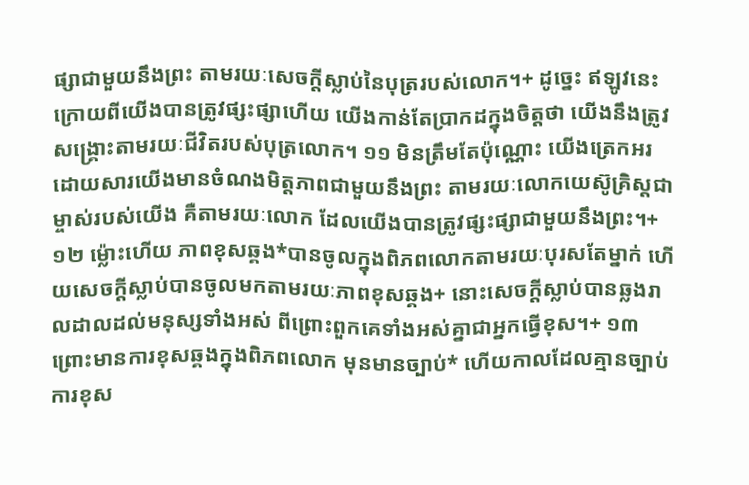ផ្សាជាមួយនឹងព្រះ តាមរយៈសេចក្ដីស្លាប់នៃបុត្ររបស់លោក។+ ដូច្នេះ ឥឡូវនេះ ក្រោយពីយើងបានត្រូវផ្សះផ្សាហើយ យើងកាន់តែប្រាកដក្នុងចិត្តថា យើងនឹងត្រូវសង្គ្រោះតាមរយៈជីវិតរបស់បុត្រលោក។ ១១ មិនត្រឹមតែប៉ុណ្ណោះ យើងត្រេកអរដោយសារយើងមានចំណងមិត្តភាពជាមួយនឹងព្រះ តាមរយៈលោកយេស៊ូគ្រិស្តជាម្ចាស់របស់យើង គឺតាមរយៈលោក ដែលយើងបានត្រូវផ្សះផ្សាជាមួយនឹងព្រះ។+
១២ ម្ល៉ោះហើយ ភាពខុសឆ្គង*បានចូលក្នុងពិភពលោកតាមរយៈបុរសតែម្នាក់ ហើយសេចក្ដីស្លាប់បានចូលមកតាមរយៈភាពខុសឆ្គង+ នោះសេចក្ដីស្លាប់បានឆ្លងរាលដាលដល់មនុស្សទាំងអស់ ពីព្រោះពួកគេទាំងអស់គ្នាជាអ្នកធ្វើខុស។+ ១៣ ព្រោះមានការខុសឆ្គងក្នុងពិភពលោក មុនមានច្បាប់* ហើយកាលដែលគ្មានច្បាប់ ការខុស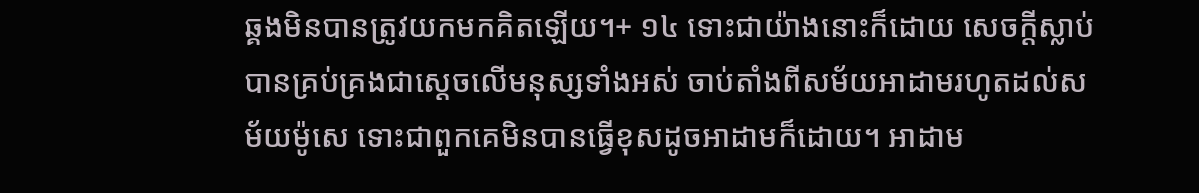ឆ្គងមិនបានត្រូវយកមកគិតឡើយ។+ ១៤ ទោះជាយ៉ាងនោះក៏ដោយ សេចក្ដីស្លាប់បានគ្រប់គ្រងជាស្ដេចលើមនុស្សទាំងអស់ ចាប់តាំងពីសម័យអាដាមរហូតដល់សម័យម៉ូសេ ទោះជាពួកគេមិនបានធ្វើខុសដូចអាដាមក៏ដោយ។ អាដាម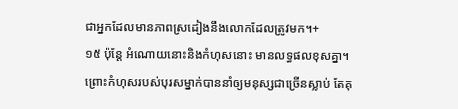ជាអ្នកដែលមានភាពស្រដៀងនឹងលោកដែលត្រូវមក។+
១៥ ប៉ុន្តែ អំណោយនោះនិងកំហុសនោះ មានលទ្ធផលខុសគ្នា។ ព្រោះកំហុសរបស់បុរសម្នាក់បាននាំឲ្យមនុស្សជាច្រើនស្លាប់ តែគុ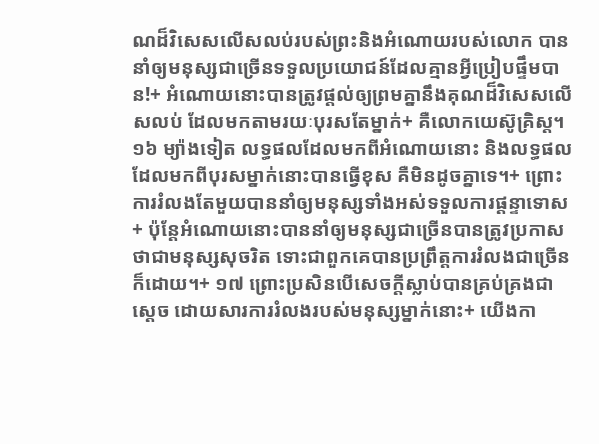ណដ៏វិសេសលើសលប់របស់ព្រះនិងអំណោយរបស់លោក បាននាំឲ្យមនុស្សជាច្រើនទទួលប្រយោជន៍ដែលគ្មានអ្វីប្រៀបផ្ទឹមបាន!+ អំណោយនោះបានត្រូវផ្ដល់ឲ្យព្រមគ្នានឹងគុណដ៏វិសេសលើសលប់ ដែលមកតាមរយៈបុរសតែម្នាក់+ គឺលោកយេស៊ូគ្រិស្ត។ ១៦ ម្យ៉ាងទៀត លទ្ធផលដែលមកពីអំណោយនោះ និងលទ្ធផលដែលមកពីបុរសម្នាក់នោះបានធ្វើខុស គឺមិនដូចគ្នាទេ។+ ព្រោះការរំលងតែមួយបាននាំឲ្យមនុស្សទាំងអស់ទទួលការផ្ដន្ទាទោស+ ប៉ុន្តែអំណោយនោះបាននាំឲ្យមនុស្សជាច្រើនបានត្រូវប្រកាសថាជាមនុស្សសុចរិត ទោះជាពួកគេបានប្រព្រឹត្តការរំលងជាច្រើនក៏ដោយ។+ ១៧ ព្រោះប្រសិនបើសេចក្ដីស្លាប់បានគ្រប់គ្រងជាស្ដេច ដោយសារការរំលងរបស់មនុស្សម្នាក់នោះ+ យើងកា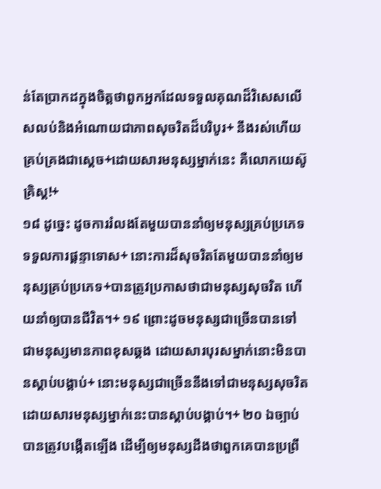ន់តែប្រាកដក្នុងចិត្តថាពួកអ្នកដែលទទួលគុណដ៏វិសេសលើសលប់និងអំណោយជាភាពសុចរិតដ៏បរិបូរ+ នឹងរស់ហើយគ្រប់គ្រងជាស្ដេច+ដោយសារមនុស្សម្នាក់នេះ គឺលោកយេស៊ូគ្រិស្ត!+
១៨ ដូច្នេះ ដូចការរំលងតែមួយបាននាំឲ្យមនុស្សគ្រប់ប្រភេទទទួលការផ្ដន្ទាទោស+ នោះការដ៏សុចរិតតែមួយបាននាំឲ្យមនុស្សគ្រប់ប្រភេទ+បានត្រូវប្រកាសថាជាមនុស្សសុចរិត ហើយនាំឲ្យបានជីវិត។+ ១៩ ព្រោះដូចមនុស្សជាច្រើនបានទៅជាមនុស្សមានភាពខុសឆ្គង ដោយសារបុរសម្នាក់នោះមិនបានស្ដាប់បង្គាប់+ នោះមនុស្សជាច្រើននឹងទៅជាមនុស្សសុចរិត ដោយសារមនុស្សម្នាក់នេះបានស្ដាប់បង្គាប់។+ ២០ ឯច្បាប់បានត្រូវបង្កើតឡើង ដើម្បីឲ្យមនុស្សដឹងថាពួកគេបានប្រព្រឹ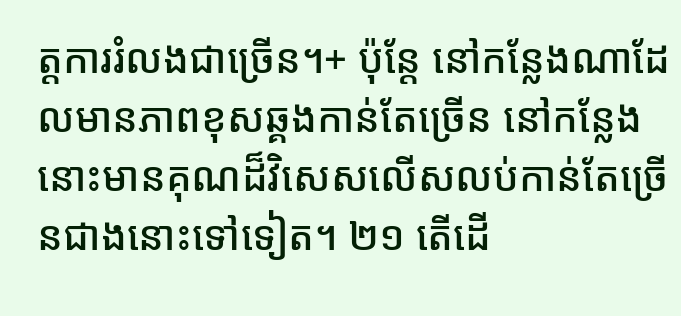ត្តការរំលងជាច្រើន។+ ប៉ុន្តែ នៅកន្លែងណាដែលមានភាពខុសឆ្គងកាន់តែច្រើន នៅកន្លែងនោះមានគុណដ៏វិសេសលើសលប់កាន់តែច្រើនជាងនោះទៅទៀត។ ២១ តើដើ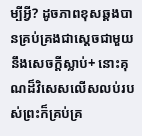ម្បីអ្វី? ដូចភាពខុសឆ្គងបានគ្រប់គ្រងជាស្ដេចជាមួយនឹងសេចក្ដីស្លាប់+ នោះគុណដ៏វិសេសលើសលប់របស់ព្រះក៏គ្រប់គ្រ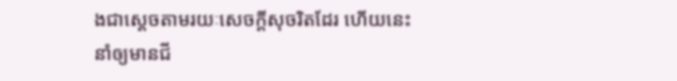ងជាស្ដេចតាមរយៈសេចក្ដីសុចរិតដែរ ហើយនេះនាំឲ្យមានជី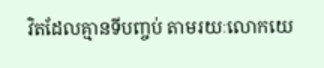វិតដែលគ្មានទីបញ្ចប់ តាមរយៈលោកយេ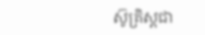ស៊ូគ្រិស្តជា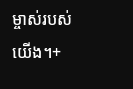ម្ចាស់របស់យើង។+